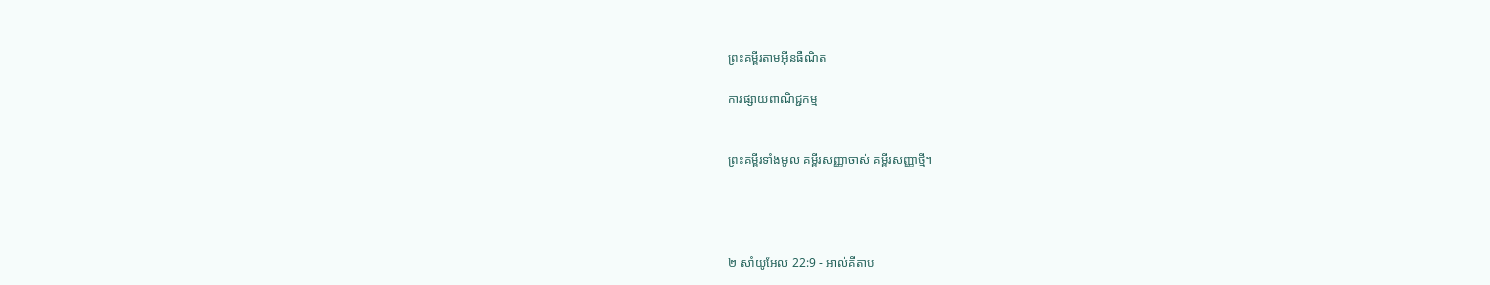ព្រះគម្ពីរតាមអ៊ីនធឺណិត

ការផ្សាយពាណិជ្ជកម្ម


ព្រះគម្ពីរទាំងមូល គម្ពីរសញ្ញាចាស់ គម្ពីរសញ្ញាថ្មី។




២ សាំ‌យូ‌អែល 22:9 - អាល់គីតាប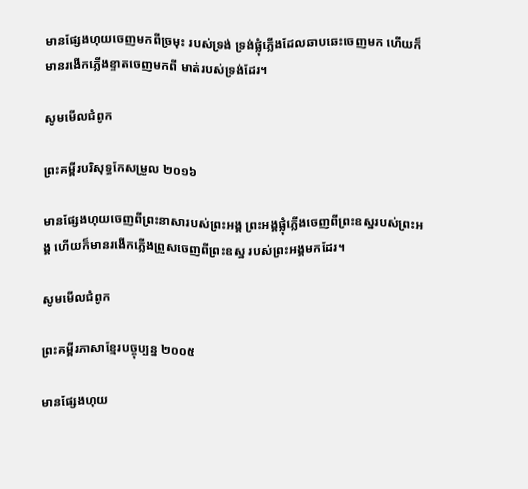មានផ្សែងហុយចេញមកពីច្រមុះ របស់ទ្រង់ ទ្រង់ផ្លុំភ្លើងដែលឆាប‌ឆេះចេញមក ហើយក៏មានរងើកភ្លើងខ្ទាតចេញមកពី មាត់របស់ទ្រង់ដែរ។

សូមមើលជំពូក

ព្រះគម្ពីរបរិសុទ្ធកែសម្រួល ២០១៦

មានផ្សែងហុយចេញពីព្រះ‌នាសារបស់ព្រះ‌អង្គ ព្រះ‌អង្គផ្លុំភ្លើងចេញពីព្រះ‌ឧស្ឋរបស់ព្រះ‌អង្គ ហើយក៏មានរងើកភ្លើងព្រួសចេញពីព្រះ‌ឧស្ឋ របស់ព្រះ‌អង្គមកដែរ។

សូមមើលជំពូក

ព្រះគម្ពីរភាសាខ្មែរបច្ចុប្បន្ន ២០០៥

មានផ្សែងហុយ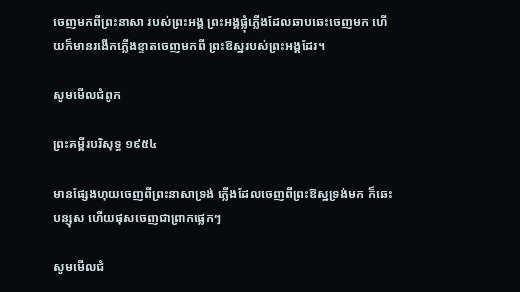ចេញមកពីព្រះ‌នាសា របស់ព្រះអង្គ ព្រះអង្គផ្លុំភ្លើងដែលឆាប‌ឆេះចេញមក ហើយក៏មានរងើកភ្លើងខ្ទាតចេញមកពី ព្រះ‌ឱស្ឋរបស់ព្រះអង្គដែរ។

សូមមើលជំពូក

ព្រះគម្ពីរបរិសុទ្ធ ១៩៥៤

មានផ្សែងហុយចេញពីព្រះ‌នាសាទ្រង់ ភ្លើងដែលចេញពីព្រះ‌ឱស្ឋទ្រង់មក ក៏ឆេះបន្សុស ហើយផុសចេញជាព្រាក‌ផ្លេកៗ

សូមមើលជំ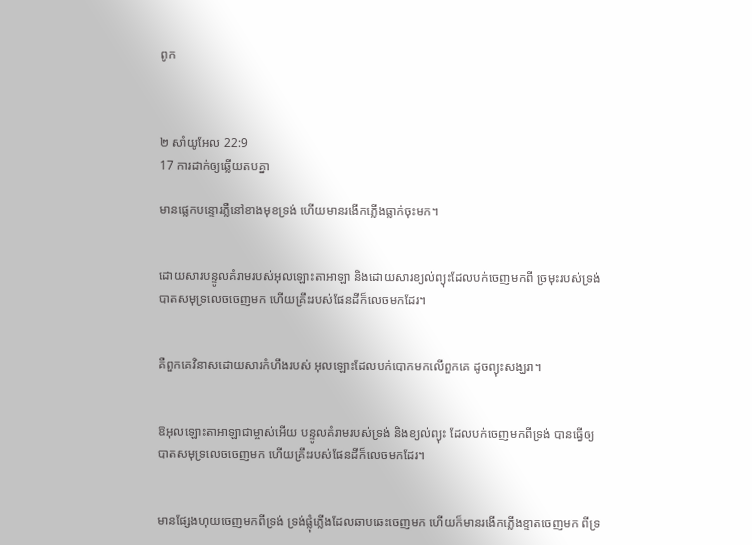ពូក



២ សាំ‌យូ‌អែល 22:9
17 ការដាក់ឲ្យឆ្លើយតបគ្នា

មានផ្លេកបន្ទោរភ្លឺនៅខាងមុខទ្រង់ ហើយមានរងើកភ្លើងធ្លាក់ចុះមក។


ដោយ‌សារបន្ទូលគំរាមរបស់អុលឡោះ‌តាអាឡា និងដោយ‌សារខ្យល់ព្យុះដែលបក់ចេញមកពី ច្រមុះរបស់ទ្រង់ បាតសមុទ្រលេចចេញមក ហើយគ្រឹះរបស់ផែនដីក៏លេចមកដែរ។


គឺពួកគេវិនាសដោយ‌សារកំហឹងរបស់ អុលឡោះដែលបក់បោកមកលើពួកគេ ដូចព្យុះសង្ឃរា។


ឱអុលឡោះ‌តាអាឡាជាម្ចាស់អើយ បន្ទូលគំរាមរបស់ទ្រង់ និងខ្យល់ព្យុះ ដែលបក់ចេញមកពីទ្រង់ បានធ្វើឲ្យបាតសមុទ្រលេចចេញមក ហើយគ្រឹះរបស់ផែនដីក៏លេចមកដែរ។


មានផ្សែងហុយចេញមកពីទ្រង់ ទ្រង់ផ្លុំភ្លើងដែលឆាប‌ឆេះចេញមក ហើយក៏មានរងើកភ្លើងខ្ទាតចេញមក ពីទ្រ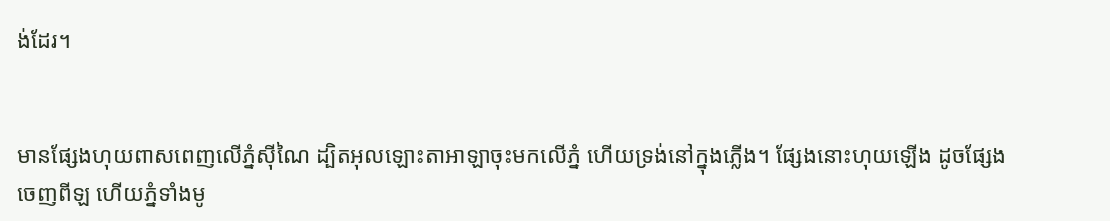ង់ដែរ។


មានផ្សែងហុយពាសពេញលើភ្នំស៊ីណៃ ដ្បិតអុលឡោះ‌តាអាឡាចុះមកលើភ្នំ ហើយទ្រង់នៅក្នុងភ្លើង។ ផ្សែងនោះហុយឡើង ដូចផ្សែងចេញពីឡ ហើយភ្នំទាំងមូ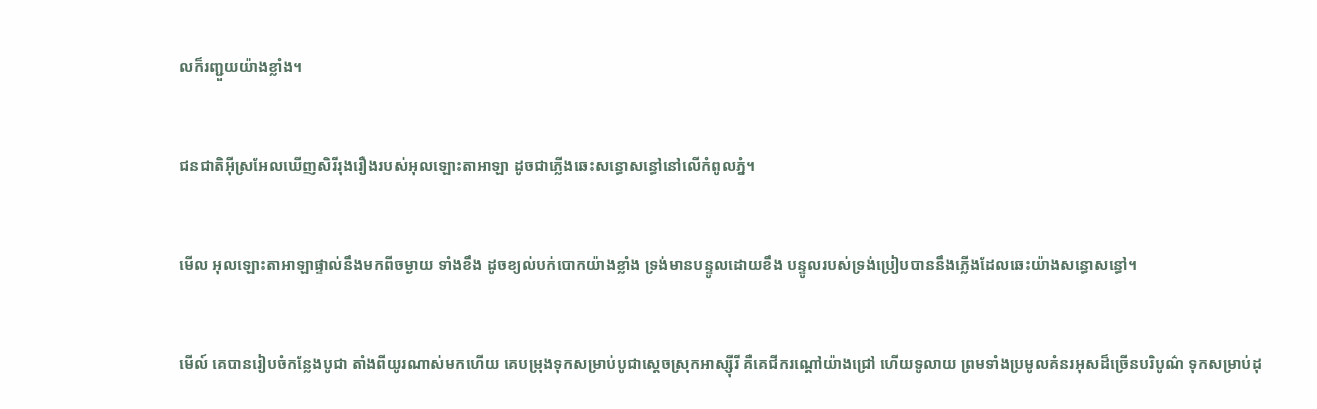លក៏រញ្ជួយយ៉ាងខ្លាំង។


ជន‌ជាតិអ៊ីស្រ‌អែលឃើញសិរី‌រុង‌រឿងរបស់អុលឡោះ‌តាអាឡា ដូចជាភ្លើងឆេះសន្ធោសន្ធៅនៅលើកំពូលភ្នំ។


មើល អុលឡោះ‌តាអាឡាផ្ទាល់នឹងមកពីចម្ងាយ ទាំងខឹង ដូចខ្យល់បក់បោកយ៉ាងខ្លាំង ទ្រង់មានបន្ទូលដោយខឹង បន្ទូលរបស់ទ្រង់ប្រៀបបាននឹងភ្លើងដែលឆេះយ៉ាងសន្ធោ‌សន្ធៅ។


មើល៍ គេបានរៀប‌ចំកន្លែងបូជា តាំងពីយូរណាស់មកហើយ គេបម្រុងទុកសម្រាប់បូជាស្ដេចស្រុកអាស្ស៊ីរី គឺគេជីករណ្ដៅយ៉ាងជ្រៅ ហើយទូលាយ ព្រមទាំងប្រមូលគំនរអុសដ៏ច្រើនបរិបូណ៌ ទុកសម្រាប់ដុ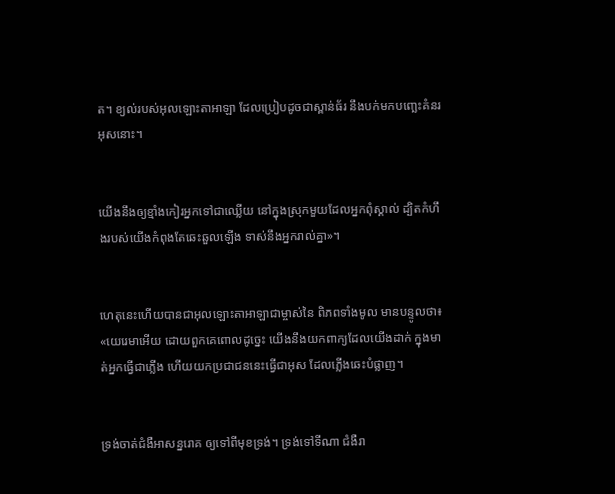ត។ ខ្យល់របស់អុលឡោះ‌តាអាឡា ដែលប្រៀបដូចជាស្ពាន់ធ័រ នឹងបក់មកបញ្ឆេះគំនរអុសនោះ។


យើងនឹងឲ្យខ្មាំងកៀរអ្នកទៅជាឈ្លើយ នៅក្នុងស្រុកមួយដែលអ្នកពុំស្គាល់ ដ្បិតកំហឹងរបស់យើងកំពុងតែឆេះ‌ឆួលឡើង ទាស់នឹងអ្នករាល់គ្នា»។


ហេតុនេះហើយបានជាអុលឡោះ‌តាអាឡាជាម្ចាស់នៃ ពិភពទាំងមូល មានបន្ទូលថា៖ «យេរេមាអើយ ដោយពួកគេពោលដូច្នេះ យើងនឹងយកពាក្យដែលយើងដាក់ ក្នុងមាត់អ្នកធ្វើជាភ្លើង ហើយយកប្រជា‌ជននេះធ្វើជាអុស ដែលភ្លើងឆេះបំផ្លាញ។


ទ្រង់ចាត់ជំងឺអាសន្ន‌រោគ ឲ្យទៅពីមុខទ្រង់។ ទ្រង់ទៅទីណា ជំងឺរា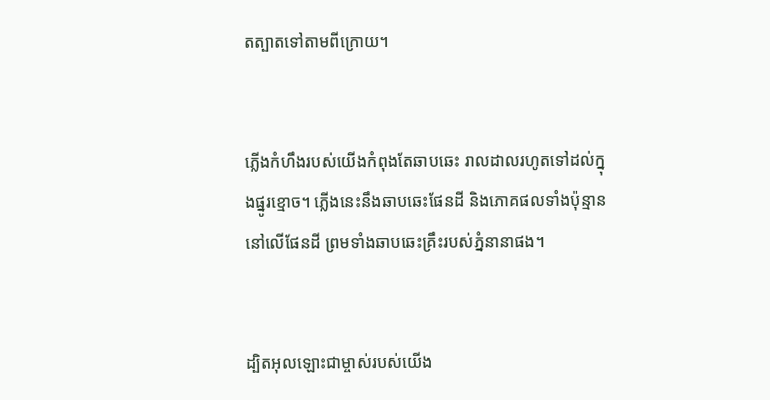ត‌ត្បាតទៅតាមពីក្រោយ។


ភ្លើងកំហឹងរបស់យើងកំពុងតែឆាបឆេះ រាលដាលរហូតទៅដល់ក្នុងផ្នូរខ្មោច។ ភ្លើងនេះនឹងឆាបឆេះផែនដី និងភោគផលទាំងប៉ុន្មាននៅលើផែនដី ព្រមទាំងឆាបឆេះគ្រឹះរបស់ភ្នំនានាផង។


ដ្បិតអុលឡោះជាម្ចាស់របស់យើង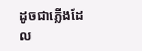ដូចជាភ្លើងដែល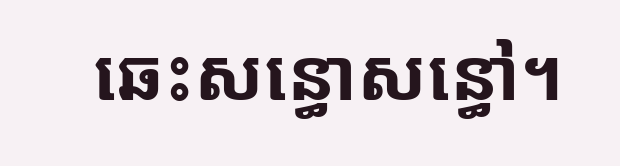ឆេះសន្ធោ‌សន្ធៅ។